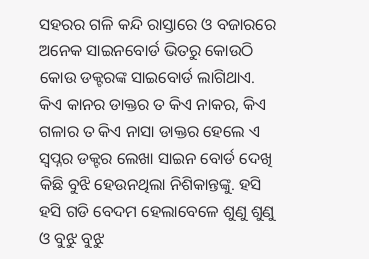ସହରର ଗଳି କନ୍ଦି ରାସ୍ତାରେ ଓ ବଜାରରେ ଅନେକ ସାଇନବୋର୍ଡ ଭିତରୁ କୋଉଠି କୋଉ ଡକ୍ଟରଙ୍କ ସାଇବୋର୍ଡ ଲାଗିଥାଏ. କିଏ କାନର ଡାକ୍ତର ତ କିଏ ନାକର, କିଏ ଗଳାର ତ କିଏ ନାସା ଡାକ୍ତର ହେଲେ ଏ ସ୍ବପ୍ନର ଡକ୍ଟର ଲେଖା ସାଇନ ବୋର୍ଡ ଦେଖି କିଛି ବୁଝି ହେଉନଥିଲା ନିଶିକାନ୍ତଙ୍କୁ. ହସି ହସି ଗଡି ବେଦମ ହେଲାବେଳେ ଶୁଣୁ ଶୁଣୁ ଓ ବୁଝୁ ବୁଝୁ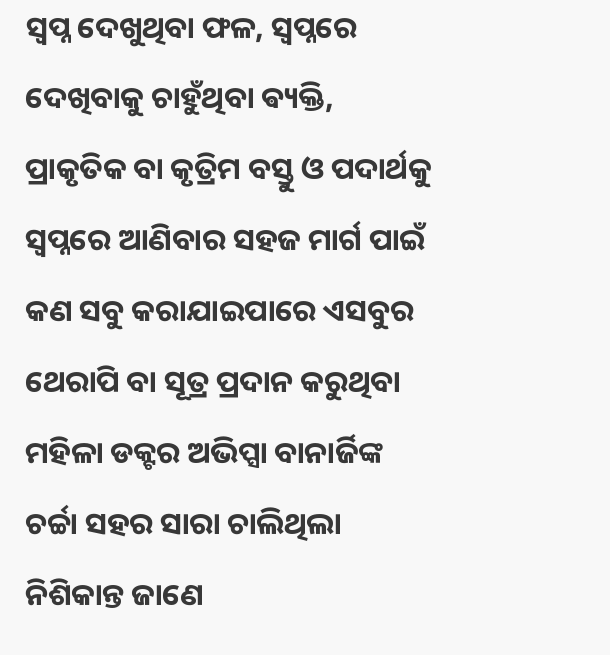ସ୍ବପ୍ନ ଦେଖୁଥିବା ଫଳ, ସ୍ବପ୍ନରେ ଦେଖିବାକୁ ଚାହୁଁଥିବା ଵ୍ୟକ୍ତି, ପ୍ରାକୃତିକ ବା କୃତ୍ରିମ ବସ୍ତୁ ଓ ପଦାର୍ଥକୁ ସ୍ବପ୍ନରେ ଆଣିବାର ସହଜ ମାର୍ଗ ପାଇଁ କଣ ସବୁ କରାଯାଇପାରେ ଏସବୁର ଥେରାପି ବା ସୂତ୍ର ପ୍ରଦାନ କରୁଥିବା ମହିଳା ଡକ୍ଟର ଅଭିପ୍ସା ବାନାର୍ଜିଙ୍କ ଚର୍ଚ୍ଚା ସହର ସାରା ଚାଲିଥିଲା
ନିଶିକାନ୍ତ ଜାଣେ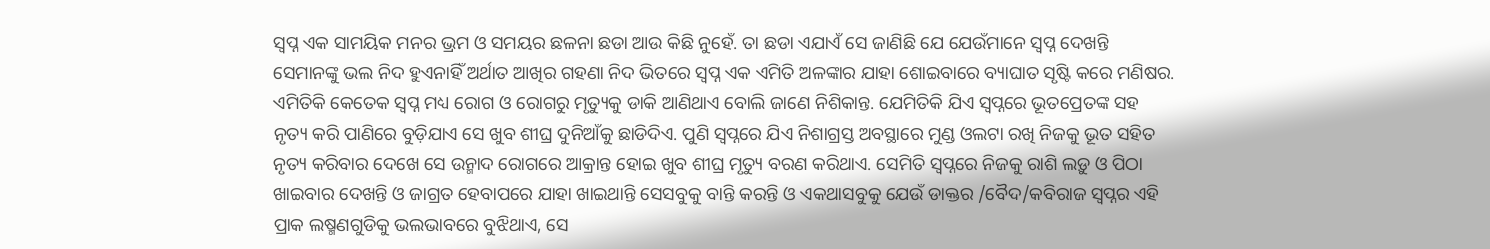ସ୍ବପ୍ନ ଏକ ସାମୟିକ ମନର ଭ୍ରମ ଓ ସମୟର ଛଳନା ଛଡା ଆଉ କିଛି ନୁହେଁ. ତା ଛଡା ଏଯାଏଁ ସେ ଜାଣିଛି ଯେ ଯେଉଁମାନେ ସ୍ବପ୍ନ ଦେଖନ୍ତି ସେମାନଙ୍କୁ ଭଲ ନିଦ ହୁଏନାହିଁ ଅର୍ଥାତ ଆଖିର ଗହଣା ନିଦ ଭିତରେ ସ୍ବପ୍ନ ଏକ ଏମିତି ଅଳଙ୍କାର ଯାହା ଶୋଇବାରେ ବ୍ୟାଘାତ ସୃଷ୍ଟି କରେ ମଣିଷର. ଏମିତିକି କେତେକ ସ୍ବପ୍ନ ମଧ୍ୟ ରୋଗ ଓ ରୋଗରୁ ମୃତ୍ୟୁକୁ ଡାକି ଆଣିଥାଏ ବୋଲି ଜାଣେ ନିଶିକାନ୍ତ. ଯେମିତିକି ଯିଏ ସ୍ୱପ୍ନରେ ଭୂତପ୍ରେତଙ୍କ ସହ ନୃତ୍ୟ କରି ପାଣିରେ ବୁଡ଼ିଯାଏ ସେ ଖୁବ ଶୀଘ୍ର ଦୁନିଆଁକୁ ଛାଡିଦିଏ. ପୁଣି ସ୍ୱପ୍ନରେ ଯିଏ ନିଶାଗ୍ରସ୍ତ ଅବସ୍ଥାରେ ମୁଣ୍ଡ ଓଲଟା ରଖି ନିଜକୁ ଭୂତ ସହିତ ନୃତ୍ୟ କରିବାର ଦେଖେ ସେ ଉନ୍ମାଦ ରୋଗରେ ଆକ୍ରାନ୍ତ ହୋଇ ଖୁବ ଶୀଘ୍ର ମୃତ୍ୟୁ ବରଣ କରିଥାଏ. ସେମିତି ସ୍ୱପ୍ନରେ ନିଜକୁ ରାଶି ଲଡ଼ୁ ଓ ପିଠା ଖାଇବାର ଦେଖନ୍ତି ଓ ଜାଗ୍ରତ ହେବାପରେ ଯାହା ଖାଇଥାନ୍ତି ସେସବୁକୁ ବାନ୍ତି କରନ୍ତି ଓ ଏକଥାସବୁକୁ ଯେଉଁ ଡାକ୍ତର /ବୈଦ/କବିରାଜ ସ୍ୱପ୍ନର ଏହି ପ୍ରାକ ଲଷ୍ମଣଗୁଡିକୁ ଭଲଭାବରେ ବୁଝିଥାଏ, ସେ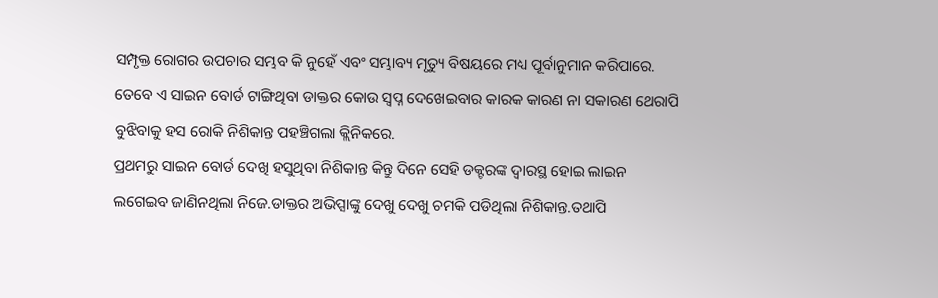ସମ୍ପୃକ୍ତ ରୋଗର ଉପଚାର ସମ୍ଭବ କି ନୁହେଁ ଏବଂ ସମ୍ଭାବ୍ୟ ମୃତ୍ୟୁ ବିଷୟରେ ମଧ୍ୟ ପୂର୍ବାନୁମାନ କରିପାରେ. ତେବେ ଏ ସାଇନ ବୋର୍ଡ ଟାଙ୍ଗିଥିବା ଡାକ୍ତର କୋଉ ସ୍ବପ୍ନ ଦେଖେଇବାର କାରକ କାରଣ ନା ସକାରଣ ଥେରାପି ବୁଝିବାକୁ ହସ ରୋକି ନିଶିକାନ୍ତ ପହଞ୍ଚିଗଲା କ୍ଲିନିକରେ.
ପ୍ରଥମରୁ ସାଇନ ବୋର୍ଡ ଦେଖି ହସୁଥିବା ନିଶିକାନ୍ତ କିନ୍ତୁ ଦିନେ ସେହି ଡକ୍ଟରଙ୍କ ଦ୍ୱାରସ୍ଥ ହୋଇ ଲାଇନ ଲଗେଇବ ଜାଣିନଥିଲା ନିଜେ.ଡାକ୍ତର ଅଭିପ୍ସାଙ୍କୁ ଦେଖୁ ଦେଖୁ ଚମକି ପଡିଥିଲା ନିଶିକାନ୍ତ.ତଥାପି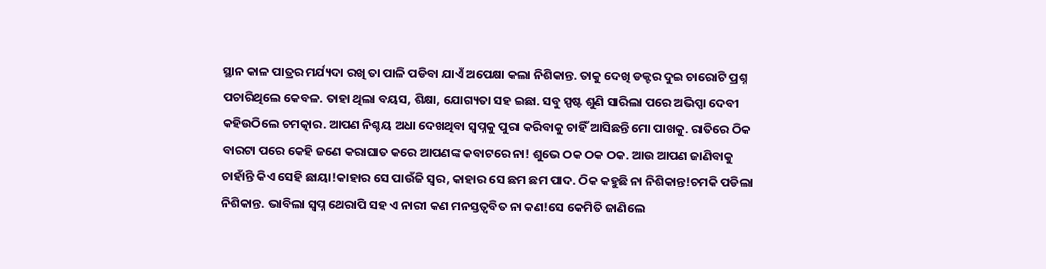ସ୍ଥାନ କାଳ ପାତ୍ରର ମର୍ଯ୍ୟଦା ରଖି ତା ପାଳି ପଡିବା ଯାଏଁ ଅପେକ୍ଷା କଲା ନିଶିକାନ୍ତ. ତାକୁ ଦେଖି ଡକ୍ଟର ଦୁଇ ଚାରୋଟି ପ୍ରଶ୍ନ ପଚାରିଥିଲେ କେବଳ. ତାହା ଥିଲା ବୟସ, ଶିକ୍ଷା, ଯୋଗ୍ୟତା ସହ ଇଛା. ସବୁ ସ୍ପଷ୍ଟ ଶୁଣି ସାରିଲା ପରେ ଅଭିପ୍ସା ଦେବୀ କହିଉଠିଲେ ଚମତ୍କାର. ଆପଣ ନିଶ୍ଚୟ ଅଧା ଦେଖଥିବା ସ୍ବପ୍ନକୁ ପୁରା କରିବାକୁ ଚାହିଁ ଆସିଛନ୍ତି ମୋ ପାଖକୁ. ରାତିରେ ଠିକ ବାରଟା ପରେ କେହି ଜଣେ କରାଘାତ କରେ ଆପଣଙ୍କ କବାଟରେ ନା! ଶୁଭେ ଠକ ଠକ ଠକ. ଆଉ ଆପଣ ଜାଣିବାକୁ ଚାହାଁନ୍ତି କିଏ ସେହି ଛାୟା!କାହାର ସେ ପାଉଁଜି ସ୍ୱର, କାହାର ସେ ଛମ ଛମ ପାଦ. ଠିକ କହୁଛି ନା ନିଶିକାନ୍ତ!ଚମକି ପଡିଲା ନିଶିକାନ୍ତ. ଭାବିଲା ସ୍ବପ୍ନ ଥେରାପି ସହ ଏ ନାରୀ କଣ ମନସ୍ତତ୍ଵବିତ ନା କଣ!ସେ କେମିତି ଜାଣିଲେ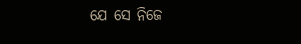ଯେ ସେ ନିଜେ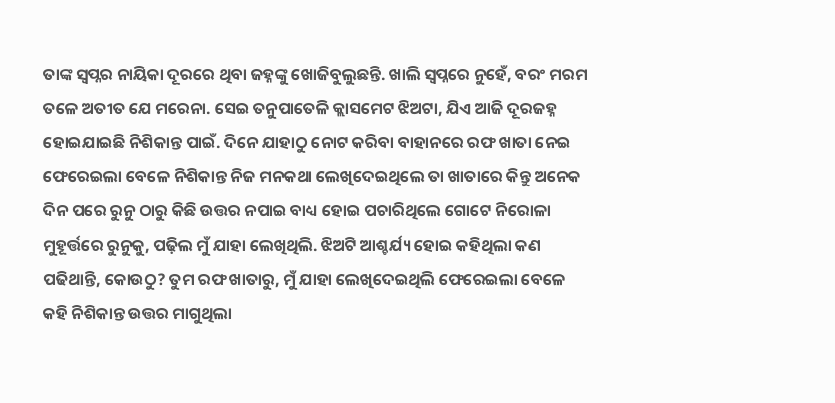ତାଙ୍କ ସ୍ବପ୍ନର ନାୟିକା ଦୂରରେ ଥିବା ଜହ୍ନଙ୍କୁ ଖୋଜିବୁଲୁଛନ୍ତି. ଖାଲି ସ୍ୱପ୍ନରେ ନୁହେଁ, ବରଂ ମରମ ତଳେ ଅତୀତ ଯେ ମରେନା. ସେଇ ତନୁପାତେଳି କ୍ଲାସମେଟ ଝିଅଟା, ଯିଏ ଆଜି ଦୂରଜହ୍ନ ହୋଇଯାଇଛି ନିଶିକାନ୍ତ ପାଇଁ. ଦିନେ ଯାହାଠୁ ନୋଟ କରିବା ବାହାନରେ ରଫ ଖାତା ନେଇ ଫେରେଇଲା ବେଳେ ନିଶିକାନ୍ତ ନିଜ ମନକଥା ଲେଖିଦେଇଥିଲେ ତା ଖାତାରେ କିନ୍ତୁ ଅନେକ ଦିନ ପରେ ରୁନୁ ଠାରୁ କିଛି ଉତ୍ତର ନପାଇ ବାଧ୍ୟ ହୋଇ ପଚାରିଥିଲେ ଗୋଟେ ନିରୋଳା ମୁହୂର୍ତ୍ତରେ ରୁନୁକୁ, ପଢ଼ିଲ ମୁଁ ଯାହା ଲେଖିଥିଲି. ଝିଅଟି ଆଶ୍ଚର୍ଯ୍ୟ ହୋଇ କହିଥିଲା କଣ ପଢିଥାନ୍ତି, କୋଉଠୁ? ତୁମ ରଫ ଖାତାରୁ, ମୁଁ ଯାହା ଲେଖିଦେଇଥିଲି ଫେରେଇଲା ବେଳେ କହି ନିଶିକାନ୍ତ ଉତ୍ତର ମାଗୁଥିଲା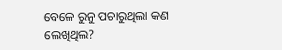ବେଳେ ରୁନୁ ପଚାରୁଥିଲା କଣ ଲେଖିଥିଲ?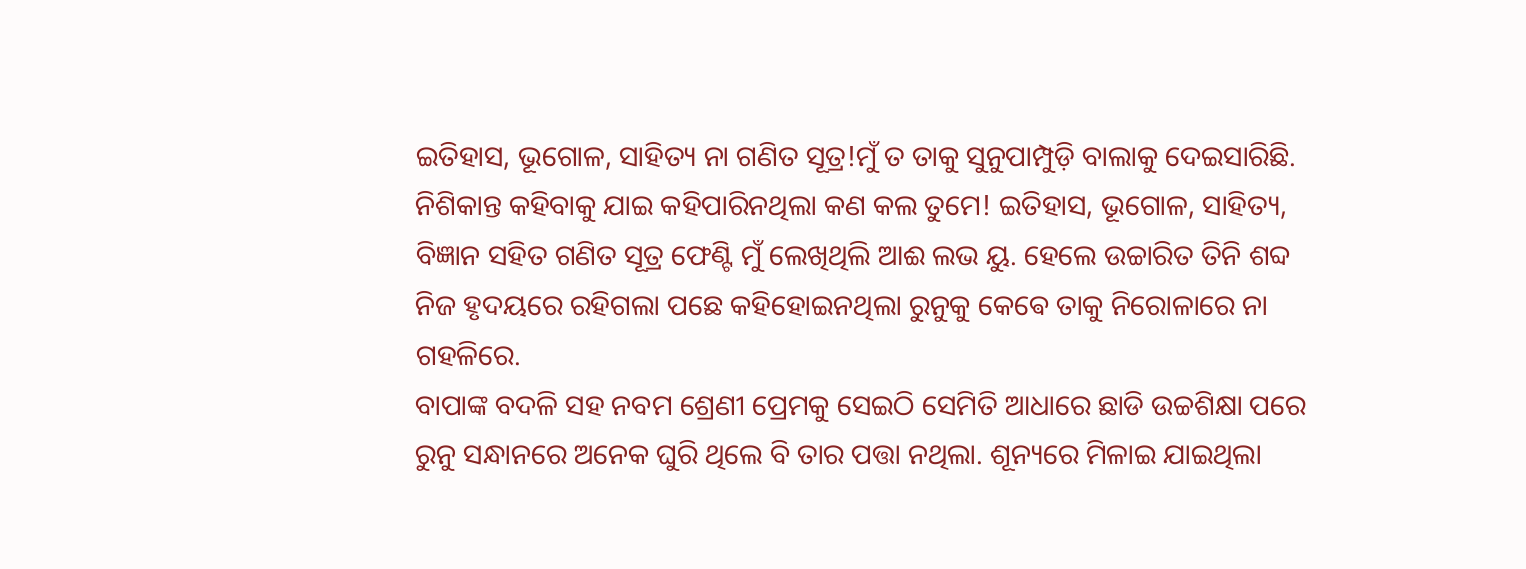ଇତିହାସ, ଭୂଗୋଳ, ସାହିତ୍ୟ ନା ଗଣିତ ସୂତ୍ର!ମୁଁ ତ ତାକୁ ସୁନୁପାମ୍ପୁଡ଼ି ବାଲାକୁ ଦେଇସାରିଛି. ନିଶିକାନ୍ତ କହିବାକୁ ଯାଇ କହିପାରିନଥିଲା କଣ କଲ ତୁମେ! ଇତିହାସ, ଭୂଗୋଳ, ସାହିତ୍ୟ, ବିଜ୍ଞାନ ସହିତ ଗଣିତ ସୂତ୍ର ଫେଣ୍ଟି ମୁଁ ଲେଖିଥିଲି ଆଈ ଲଭ ୟୁ. ହେଲେ ଉଚ୍ଚାରିତ ତିନି ଶବ୍ଦ ନିଜ ହୃଦୟରେ ରହିଗଲା ପଛେ କହିହୋଇନଥିଲା ରୁନୁକୁ କେଵେ ତାକୁ ନିରୋଳାରେ ନା ଗହଳିରେ.
ବାପାଙ୍କ ବଦଳି ସହ ନବମ ଶ୍ରେଣୀ ପ୍ରେମକୁ ସେଇଠି ସେମିତି ଆଧାରେ ଛାଡି ଉଚ୍ଚଶିକ୍ଷା ପରେ ରୁନୁ ସନ୍ଧାନରେ ଅନେକ ଘୁରି ଥିଲେ ବି ତାର ପତ୍ତା ନଥିଲା. ଶୂନ୍ୟରେ ମିଳାଇ ଯାଇଥିଲା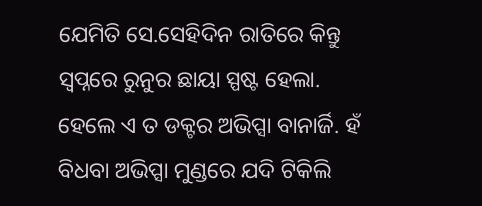ଯେମିତି ସେ.ସେହିଦିନ ରାତିରେ କିନ୍ତୁ ସ୍ୱପ୍ନରେ ରୁନୁର ଛାୟା ସ୍ପଷ୍ଟ ହେଲା. ହେଲେ ଏ ତ ଡକ୍ଟର ଅଭିପ୍ସା ବାନାର୍ଜି. ହଁ ବିଧବା ଅଭିପ୍ସା ମୁଣ୍ଡରେ ଯଦି ଟିକିଲି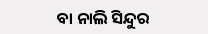ବା ନାଲି ସିନ୍ଦୁର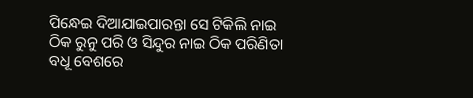ପିନ୍ଧେଇ ଦିଆଯାଇପାରନ୍ତା ସେ ଟିକିଲି ନାଇ ଠିକ ରୁନୁ ପରି ଓ ସିନ୍ଦୁର ନାଇ ଠିକ ପରିଣିତା ବଧୂ ବେଶରେ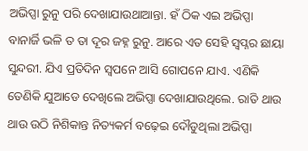ଅଭିପ୍ସା ରୁନୁ ପରି ଦେଖାଯାଉଥାଆନ୍ତା. ହଁ ଠିକ ଏଇ ଅଭିପ୍ସା ବାନାର୍ଜି ଭଳି ତ ତା ଦୂର ଜହ୍ନ ରୁନୁ. ଆରେ ଏତ ସେହି ସ୍ବପ୍ନର ଛାୟା ସୁନ୍ଦରୀ. ଯିଏ ପ୍ରତିଦିନ ସ୍ୱପନେ ଆସି ଗୋପନେ ଯାଏ. ଏଣିକି ତେଣିକି ଯୁଆଡେ ଦେଖିଲେ ଅଭିପ୍ସା ଦେଖାଯାଉଥିଲେ. ରାତି ଥାଉ ଥାଉ ଉଠି ନିଶିକାନ୍ତ ନିତ୍ୟକର୍ମ ବଢ଼େଇ ଦୌଡୁଥିଲା ଅଭିପ୍ସା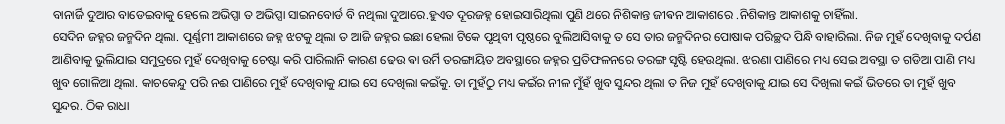ବାନାର୍ଜି ଦୁଆର ବାଡେଇବାକୁ ହେଲେ ଅଭିପ୍ସା ତ ଅଭିପ୍ସା ସାଇନବୋର୍ଡ ବି ନଥିଲା ଦୁଆରେ.ହୁଏତ ଦୂରଜହ୍ନ ହୋଇସାରିଥିଲା ପୁଣି ଥରେ ନିଶିକାନ୍ତ ଜୀଵନ ଆକାଶରେ .ନିଶିକାନ୍ତ ଆକାଶକୁ ଚାହିଁଲା.
ସେଦିନ ଜହ୍ନର ଜନ୍ମଦିନ ଥିଲା. ପୂର୍ଣ୍ଣମୀ ଆକାଶରେ ଜହ୍ନ ଝଟକୁ ଥିଲା ତ ଆଜି ଜହ୍ନର ଇଛା ହେଲା ଟିକେ ପୃଥିବୀ ପୃଷ୍ଠରେ ବୁଲିଆସିବାକୁ ତ ସେ ତାର ଜନ୍ମଦିନର ପୋଷାକ ପରିଚ୍ଛଦ ପିନ୍ଧି ବାହାରିଲା. ନିଜ ମୁହଁ ଦେଖିବାକୁ ଦର୍ପଣ ଆଣିବାକୁ ଭୁଲିଯାଇ ସମୁଦ୍ରରେ ମୁହଁ ଦେଖିବାକୁ ଚେଷ୍ଟା କରି ପାରିଲାନି କାରଣ ଢେଉ ଵା ଉର୍ମି ତରଙ୍ଗାୟିତ ଅବସ୍ଥାରେ ଜହ୍ନର ପ୍ରତିଫଳନରେ ତରଙ୍ଗ ସୃଷ୍ଟି ହେଉଥିଲା. ଝରଣା ପାଣିରେ ମଧ୍ୟ ସେଇ ଅବସ୍ଥା ତ ଗଡିଆ ପାଣି ମଧ୍ୟ ଖୁବ ଗୋଳିଆ ଥିଲା. କାଚକେନ୍ଦୁ ପରି ନଈ ପାଣିରେ ମୁହଁ ଦେଖିବାକୁ ଯାଇ ସେ ଦେଖିଲା କଇଁକୁ. ତା ମୁହଁଠୁ ମଧ୍ୟ କଇଁର ନୀଳ ମୁଁହଁ ଖୁବ ସୁନ୍ଦର ଥିଲା ତ ନିଜ ମୁହଁ ଦେଖିବାକୁ ଯାଇ ସେ ଦିଖିଲା କଇଁ ଭିତରେ ତା ମୁହଁ ଖୁବ ସୁନ୍ଦର. ଠିକ ରାଧା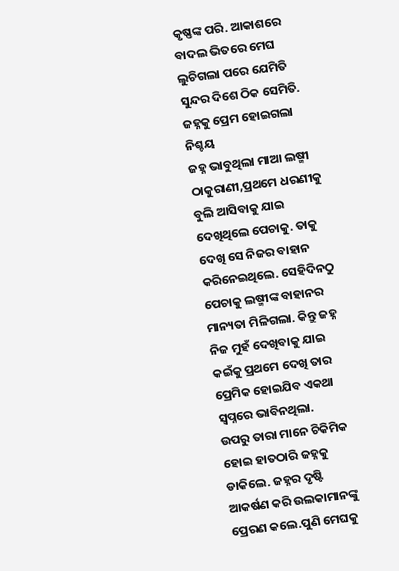କୃଷ୍ଣଙ୍କ ପରି. ଆକାଶରେ ବାଦଲ ଭିତରେ ମେଘ ଲୁଚିଗଲା ପରେ ଯେମିତି ସୁନ୍ଦର ଦିଶେ ଠିକ ସେମିତି. ଜହ୍ନକୁ ପ୍ରେମ ହୋଇଗଲା ନିଶ୍ଚୟ
ଜହ୍ନ ଭାବୁଥିଲା ମାଆ ଲଷ୍ମୀ ଠାକୁରାଣୀ,ପ୍ରଥମେ ଧରଣୀକୁ ବୁଲି ଆସିବାକୁ ଯାଇ ଦେଖିଥିଲେ ପେଚାକୁ. ତାକୁ ଦେଖି ସେ ନିଜର ବାହାନ କରିନେଇଥିଲେ. ସେହିଦିନଠୁ ପେଚାକୁ ଲଷ୍ମୀଙ୍କ ବାହାନର ମାନ୍ୟତା ମିଳିଗଲା. କିନ୍ତୁ ଜହ୍ନ ନିଜ ମୁହଁ ଦେଖିବାକୁ ଯାଇ କଇଁକୁ ପ୍ରଥମେ ଦେଖି ତାର ପ୍ରେମିକ ହୋଇଯିବ ଏକଥା ସ୍ୱପ୍ନରେ ଭାବିନଥିଲା.
ଉପରୁ ତାରା ମାନେ ଚିକିମିକ ହୋଇ ହାତଠାରି ଜହ୍ନକୁ ଡାକିଲେ. ଜହ୍ନର ଦୃଷ୍ଟି ଆକର୍ଷଣ କରି ଉଲକାମାନଙ୍କୁ ପ୍ରେରଣ କଲେ.ପୁଣି ମେଘକୁ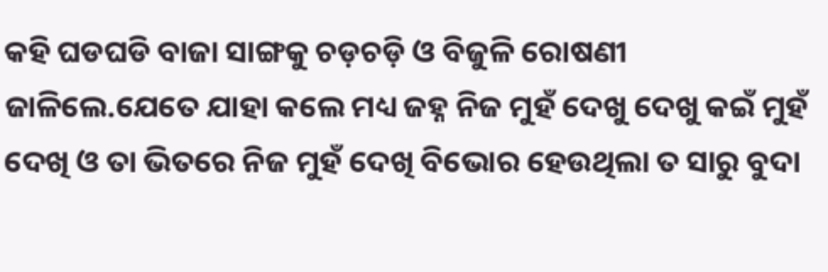କହି ଘଡଘଡି ବାଜା ସାଙ୍ଗକୁ ଚଡ଼ଚଡ଼ି ଓ ବିଜୁଳି ରୋଷଣୀ ଜାଳିଲେ.ଯେତେ ଯାହା କଲେ ମଧ୍ୟ ଜହ୍ନ ନିଜ ମୁହଁ ଦେଖୁ ଦେଖୁ କଇଁ ମୁହଁ ଦେଖି ଓ ତା ଭିତରେ ନିଜ ମୁହଁ ଦେଖି ବିଭୋର ହେଉଥିଲା ତ ସାରୁ ବୁଦା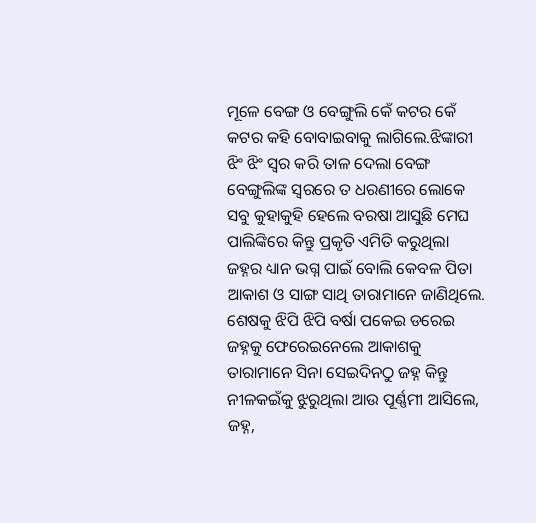ମୂଳେ ବେଙ୍ଗ ଓ ବେଙ୍ଗୁଲି କେଁ କଟର କେଁ କଟର କହି ବୋବାଇବାକୁ ଲାଗିଲେ.ଝିଙ୍କାରୀ ଝିଂ ଝିଂ ସ୍ୱର କରି ତାଳ ଦେଲା ବେଙ୍ଗ ବେଙ୍ଗୁଲିଙ୍କ ସ୍ୱରରେ ତ ଧରଣୀରେ ଲୋକେ ସବୁ କୁହାକୁହି ହେଲେ ବରଷା ଆସୁଛି ମେଘ ପାଲିଙ୍କିରେ କିନ୍ତୁ ପ୍ରକୃତି ଏମିତି କରୁଥିଲା ଜହ୍ନର ଧ୍ୟାନ ଭଗ୍ନ ପାଇଁ ବୋଲି କେବଳ ପିତା ଆକାଶ ଓ ସାଙ୍ଗ ସାଥି ତାରାମାନେ ଜାଣିଥିଲେ. ଶେଷକୁ ଝିପି ଝିପି ବର୍ଷା ପକେଇ ଡରେଇ ଜହ୍ନକୁ ଫେରେଇନେଲେ ଆକାଶକୁ ତାରାମାନେ ସିନା ସେଇଦିନଠୁ ଜହ୍ନ କିନ୍ତୁ ନୀଳକଇଁକୁ ଝୁରୁଥିଲା ଆଉ ପୂର୍ଣ୍ଣମୀ ଆସିଲେ, ଜହ୍ନ,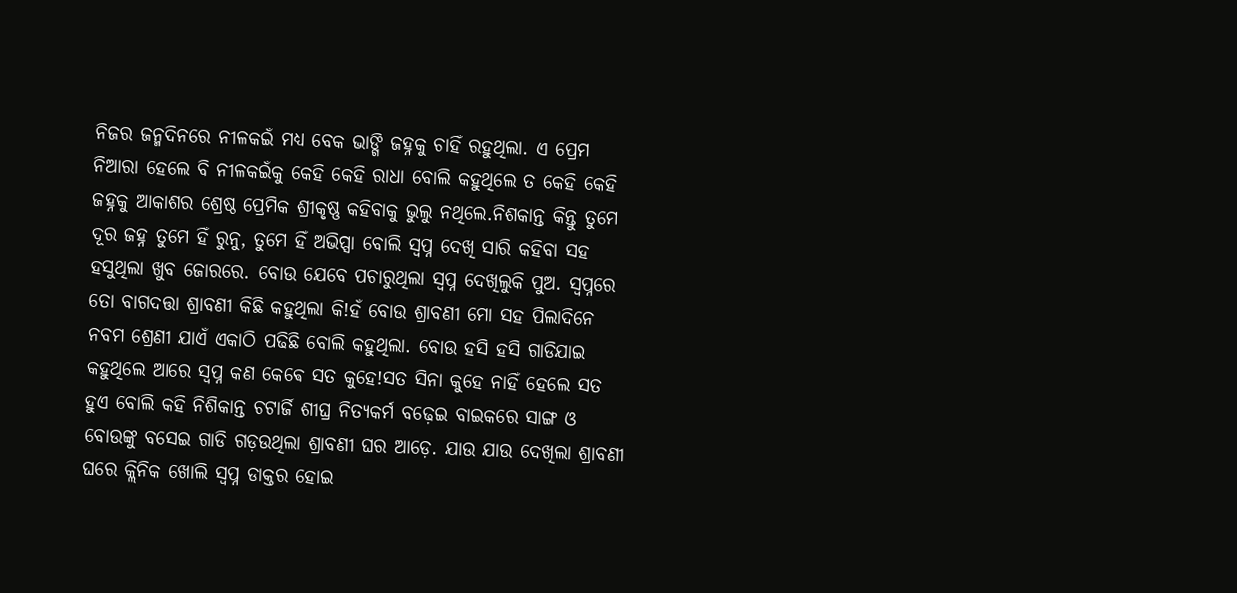ନିଜର ଜନ୍ମଦିନରେ ନୀଳକଇଁ ମଧ୍ୟ ବେକ ଭାଙ୍ଗି ଜହ୍ନକୁ ଚାହିଁ ରହୁଥିଲା. ଏ ପ୍ରେମ ନିଆରା ହେଲେ ବି ନୀଳକଇଁକୁ କେହି କେହି ରାଧା ବୋଲି କହୁଥିଲେ ତ କେହି କେହି ଜହ୍ନକୁ ଆକାଶର ଶ୍ରେଷ୍ଠ ପ୍ରେମିକ ଶ୍ରୀକୃଷ୍ଣ କହିବାକୁ ଭୁଲୁ ନଥିଲେ.ନିଶକାନ୍ତ କିନ୍ତୁ ତୁମେ ଦୂର ଜହ୍ନ ତୁମେ ହିଁ ରୁନୁ, ତୁମେ ହିଁ ଅଭିପ୍ସା ବୋଲି ସ୍ବପ୍ନ ଦେଖି ସାରି କହିବା ସହ ହସୁଥିଲା ଖୁବ ଜୋରରେ. ବୋଉ ଯେବେ ପଚାରୁଥିଲା ସ୍ବପ୍ନ ଦେଖିଲୁକି ପୁଅ. ସ୍ୱପ୍ନରେ ତୋ ବାଗଦତ୍ତା ଶ୍ରାବଣୀ କିଛି କହୁଥିଲା କି!ହଁ ବୋଉ ଶ୍ରାବଣୀ ମୋ ସହ ପିଲାଦିନେ ନବମ ଶ୍ରେଣୀ ଯାଏଁ ଏକାଠି ପଢିଛି ବୋଲି କହୁଥିଲା. ବୋଉ ହସି ହସି ଗାଡିଯାଇ କହୁଥିଲେ ଆରେ ସ୍ବପ୍ନ କଣ କେଵେ ସତ କୁହେ!ସତ ସିନା କୁହେ ନାହିଁ ହେଲେ ସତ ହୁଏ ବୋଲି କହି ନିଶିକାନ୍ତ ଚଟାର୍ଜି ଶୀଘ୍ର ନିତ୍ୟକର୍ମ ବଢ଼େଇ ବାଇକରେ ସାଙ୍ଗ ଓ ବୋଉଙ୍କୁ ବସେଇ ଗାଡି ଗଡ଼ଉଥିଲା ଶ୍ରାବଣୀ ଘର ଆଡ଼େ. ଯାଉ ଯାଉ ଦେଖିଲା ଶ୍ରାବଣୀ ଘରେ କ୍ଲିନିକ ଖୋଲି ସ୍ବପ୍ନ ଡାକ୍ତର ହୋଇ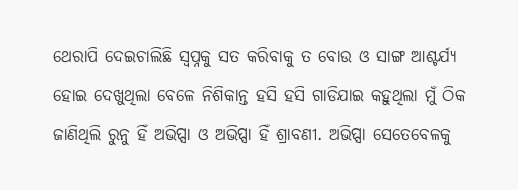ଥେରାପି ଦେଇଚାଲିଛି ସ୍ବପ୍ନକୁ ସତ କରିବାକୁ ତ ବୋଉ ଓ ସାଙ୍ଗ ଆଶ୍ଚର୍ଯ୍ୟ ହୋଇ ଦେଖୁଥିଲା ବେଳେ ନିଶିକାନ୍ତ ହସି ହସି ଗାଡିଯାଇ କହୁଥିଲା ମୁଁ ଠିକ ଜାଣିଥିଲି ରୁନୁ ହିଁ ଅଭିପ୍ସା ଓ ଅଭିପ୍ସା ହିଁ ଶ୍ରାବଣୀ. ଅଭିପ୍ସା ସେତେବେଳକୁ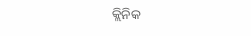କ୍ଲିନିକ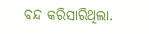ବନ୍ଦ କରିସାରିଥିଲା.